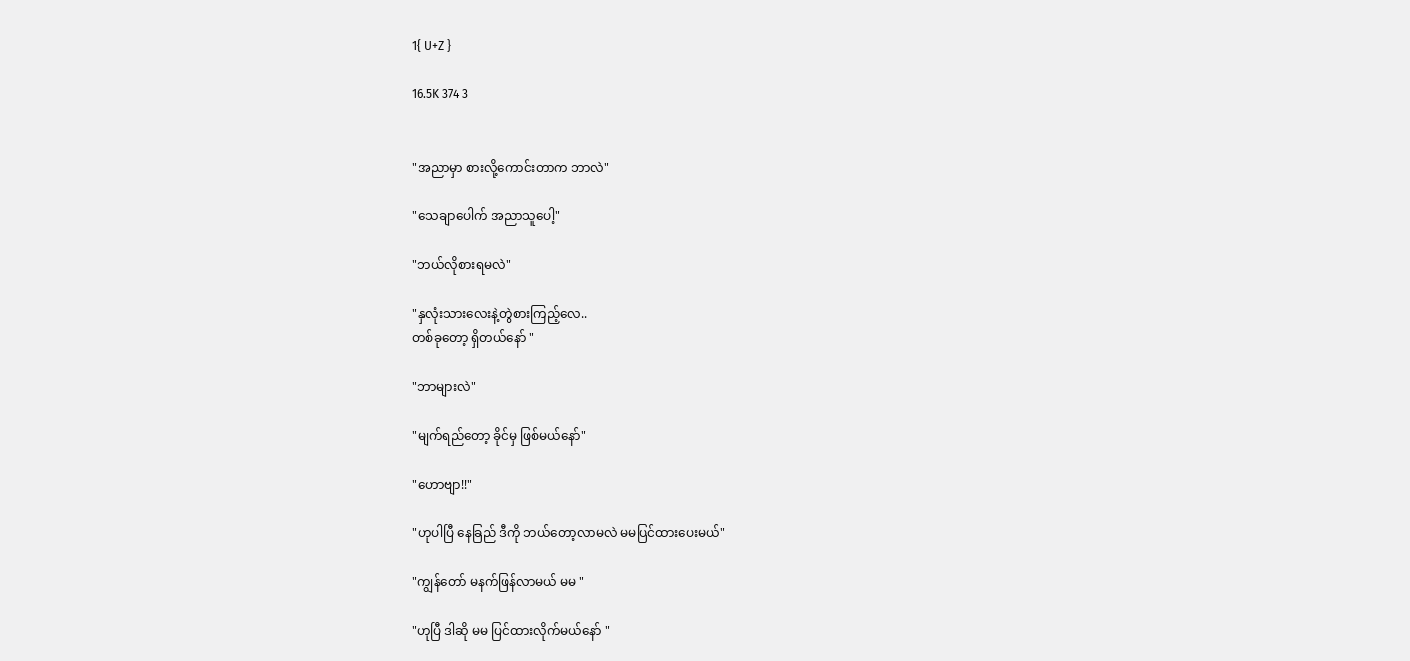1{ U+Z }

16.5K 374 3


"အညာမှာ စားလို့ကောင်းတာက ဘာလဲ"

"သေချာပေါက် အညာသူပေါ့"

"ဘယ်လိုစားရမလဲ"

"နှလုံးသားလေးနဲ့တွဲစားကြည့်လေ..
တစ်ခုတော့ ရှိတယ်နော် "

"ဘာများလဲ"

"မျက်ရည်တော့ ခိုင်မှ ဖြစ်မယ်နော်"

"ဟောဗျာ!!"

"ဟုပါပြီ နေခြည် ဒီကို ဘယ်တော့လာမလဲ မမပြင်ထားပေးမယ်"

"ကျွန်တော် မနက်ဖြန်လာမယ် မမ "

"ဟုပြီ ဒါဆို မမ ပြင်ထားလိုက်မယ်နော် "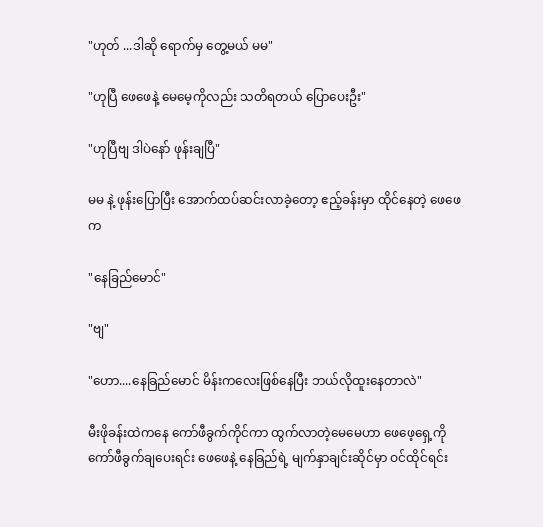"ဟုတ် ...ဒါဆို ရောက်မှ တွေ့မယ် မမ"

"ဟုပြီ ဖေဖေနဲ့ မေမေ့ကိုလည်း သတိရတယ် ပြောပေးဦး"

"ဟုပြီဗျ ဒါပဲနော် ဖုန်းချပြီ"

မမ နဲ့ ဖုန်းပြောပြီး အောက်ထပ်ဆင်းလာခဲ့တော့ ဧည့်ခန်းမှာ ထိုင်နေတဲ့ ဖေဖေက

"နေခြည်မောင်"

"ဗျ"

"ဟော....နေခြည်မောင် မိန်းကလေးဖြစ်နေပြီး ဘယ်လိုထူးနေတာလဲ"

မီးဖိုခန်းထဲကနေ ကော်ဖီခွက်ကိုင်ကာ ထွက်လာတဲ့မေမေဟာ ဖေဖေ့ရှေ့ကို ကော်ဖီခွက်ချပေးရင်း ဖေဖေနဲ့ နေခြည်ရဲ့ မျက်နှာချင်းဆိုင်မှာ ဝင်ထိုင်ရင်း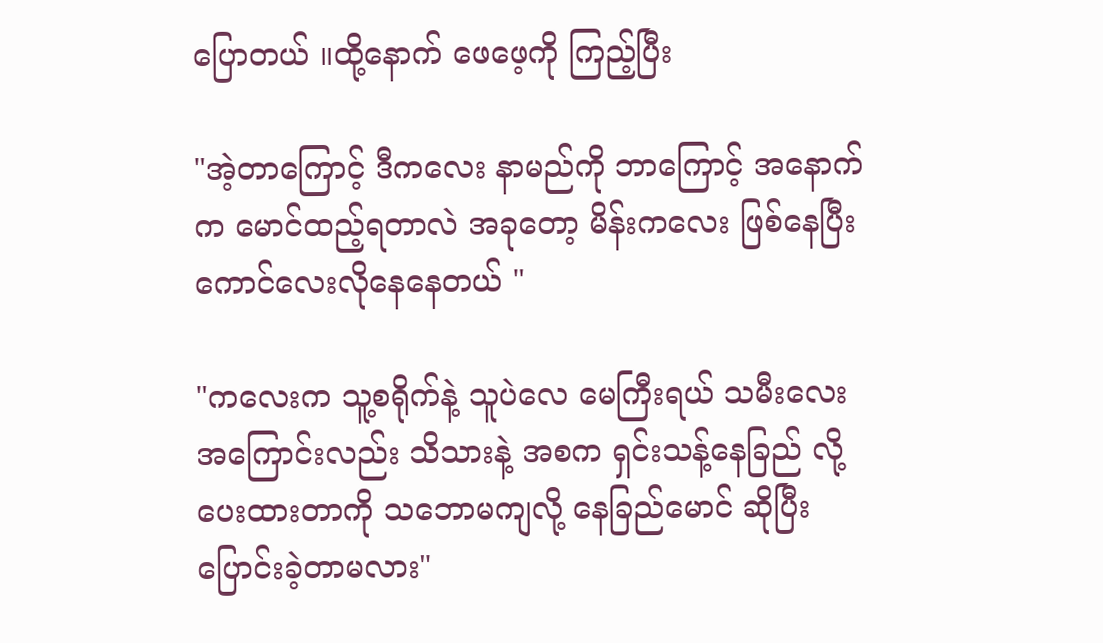ပြောတယ် ။ထို့နောက် ဖေဖေ့ကို ကြည့်ပြီး

"အဲ့တာကြောင့် ဒီကလေး နာမည်ကို ဘာကြောင့် အနောက်က မောင်ထည့်ရတာလဲ အခုတော့ မိန်းကလေး ဖြစ်နေပြီး ကောင်လေးလိုနေနေတယ် "

"ကလေးက သူ့စရိုက်နဲ့ သူပဲလေ မေကြီးရယ် သမီးလေးအကြောင်းလည်း သိသားနဲ့ အစက ရှင်းသန့်နေခြည် လို့ပေးထားတာကို သဘောမကျလို့ နေခြည်မောင် ဆိုပြီး ပြောင်းခဲ့တာမလား"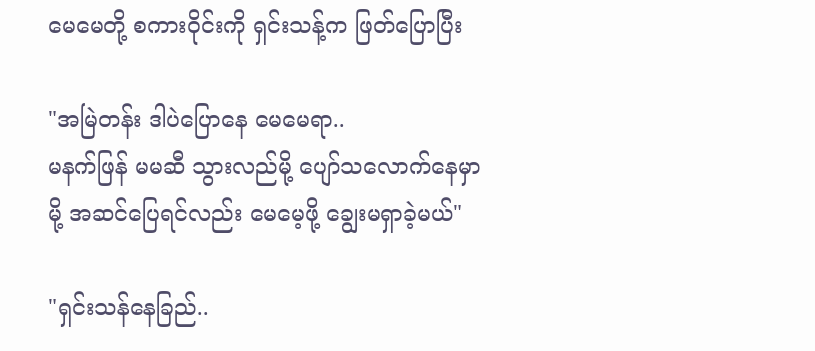မေမေတို့ စကားဝိုင်းကို ရှင်းသန့်က ဖြတ်ပြောပြီး

"အမြဲတန်း ဒါပဲပြောနေ မေမေရာ..
မနက်ဖြန် မမဆီ သွားလည်မို့ ပျော်သလောက်နေမှာမို့ အဆင်ပြေရင်လည်း မေမေ့ဖို့ ချွေးမရှာခဲ့မယ်"

"ရှင်းသန်နေခြည်..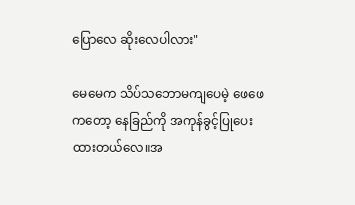ပြောလေ ဆိုးလေပါလား"

မေမေက သိပ်သဘောမကျပေမဲ့ ဖေဖေကတော့ နေခြည်ကို အကုန်ခွင့်ပြုပေးထားတယ်လေ။အ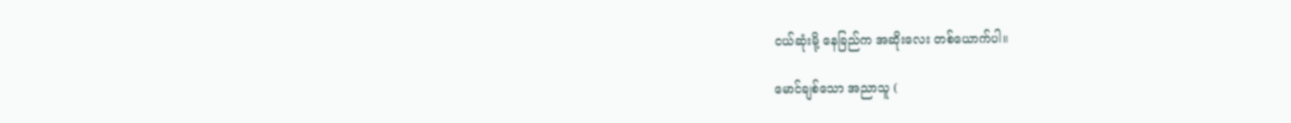ငယ်ဆုံးမို့ နေခြည်က အဆိုးလေး တစ်ယောက်ပါ။

မောင်ချစ်သော အညာသူ (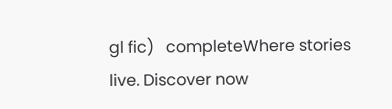gl fic)   completeWhere stories live. Discover now